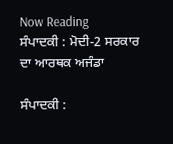Now Reading
ਸੰਪਾਦਕੀ : ਮੋਦੀ-2 ਸਰਕਾਰ ਦਾ ਆਰਥਕ ਅਜੰਡਾ

ਸੰਪਾਦਕੀ :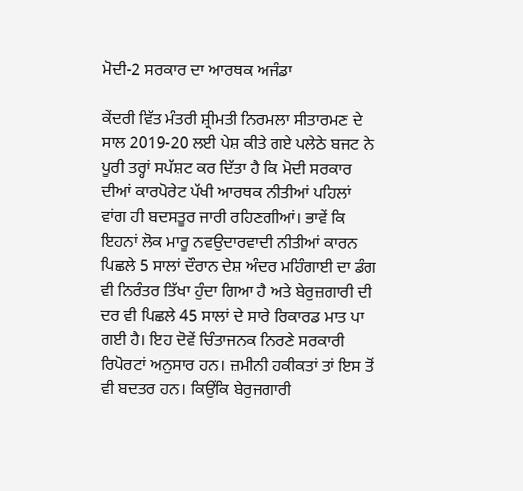ਮੋਦੀ-2 ਸਰਕਾਰ ਦਾ ਆਰਥਕ ਅਜੰਡਾ

ਕੇਂਦਰੀ ਵਿੱਤ ਮੰਤਰੀ ਸ਼੍ਰੀਮਤੀ ਨਿਰਮਲਾ ਸੀਤਾਰਮਣ ਦੇ ਸਾਲ 2019-20 ਲਈ ਪੇਸ਼ ਕੀਤੇ ਗਏ ਪਲੇਠੇ ਬਜਟ ਨੇ ਪੂਰੀ ਤਰ੍ਹਾਂ ਸਪੱਸ਼ਟ ਕਰ ਦਿੱਤਾ ਹੈ ਕਿ ਮੋਦੀ ਸਰਕਾਰ ਦੀਆਂ ਕਾਰਪੋਰੇਟ ਪੱਖੀ ਆਰਥਕ ਨੀਤੀਆਂ ਪਹਿਲਾਂ ਵਾਂਗ ਹੀ ਬਦਸਤੂਰ ਜਾਰੀ ਰਹਿਣਗੀਆਂ। ਭਾਵੇਂ ਕਿ ਇਹਨਾਂ ਲੋਕ ਮਾਰੂ ਨਵਉਦਾਰਵਾਦੀ ਨੀਤੀਆਂ ਕਾਰਨ ਪਿਛਲੇ 5 ਸਾਲਾਂ ਦੌਰਾਨ ਦੇਸ਼ ਅੰਦਰ ਮਹਿੰਗਾਈ ਦਾ ਡੰਗ ਵੀ ਨਿਰੰਤਰ ਤਿੱਖਾ ਹੁੰਦਾ ਗਿਆ ਹੈ ਅਤੇ ਬੇਰੁਜ਼ਗਾਰੀ ਦੀ ਦਰ ਵੀ ਪਿਛਲੇ 45 ਸਾਲਾਂ ਦੇ ਸਾਰੇ ਰਿਕਾਰਡ ਮਾਤ ਪਾ ਗਈ ਹੈ। ਇਹ ਦੋਵੇਂ ਚਿੰਤਾਜਨਕ ਨਿਰਣੇ ਸਰਕਾਰੀ ਰਿਪੋਰਟਾਂ ਅਨੁਸਾਰ ਹਨ। ਜ਼ਮੀਨੀ ਹਕੀਕਤਾਂ ਤਾਂ ਇਸ ਤੋਂ ਵੀ ਬਦਤਰ ਹਨ। ਕਿਉਂਕਿ ਬੇਰੁਜਗਾਰੀ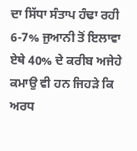ਦਾ ਸਿੱਧਾ ਸੰਤਾਪ ਹੰਢਾ ਰਹੀ 6-7% ਜੁਆਨੀ ਤੋਂ ਇਲਾਵਾ ਏਥੇ 40% ਦੇ ਕਰੀਬ ਅਜੇਹੇ ਕਮਾਉ ਵੀ ਹਨ ਜਿਹੜੇ ਕਿ ਅਰਧ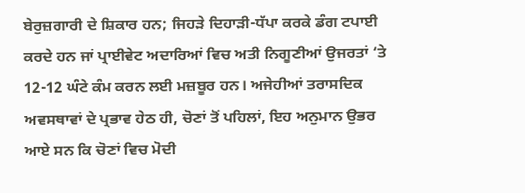ਬੇਰੁਜ਼ਗਾਰੀ ਦੇ ਸ਼ਿਕਾਰ ਹਨ; ਜਿਹੜੇ ਦਿਹਾੜੀ-ਧੱਪਾ ਕਰਕੇ ਡੰਗ ਟਪਾਈ ਕਰਦੇ ਹਨ ਜਾਂ ਪ੍ਰਾਈਵੇਟ ਅਦਾਰਿਆਂ ਵਿਚ ਅਤੀ ਨਿਗੂਣੀਆਂ ਉਜਰਤਾਂ ‘ਤੇ 12-12 ਘੰਟੇ ਕੰਮ ਕਰਨ ਲਈ ਮਜ਼ਬੂਰ ਹਨ। ਅਜੇਹੀਆਂ ਤਰਾਸਦਿਕ ਅਵਸਥਾਵਾਂ ਦੇ ਪ੍ਰਭਾਵ ਹੇਠ ਹੀ, ਚੋਣਾਂ ਤੋਂ ਪਹਿਲਾਂ, ਇਹ ਅਨੁਮਾਨ ਉਭਰ ਆਏ ਸਨ ਕਿ ਚੋਣਾਂ ਵਿਚ ਮੋਦੀ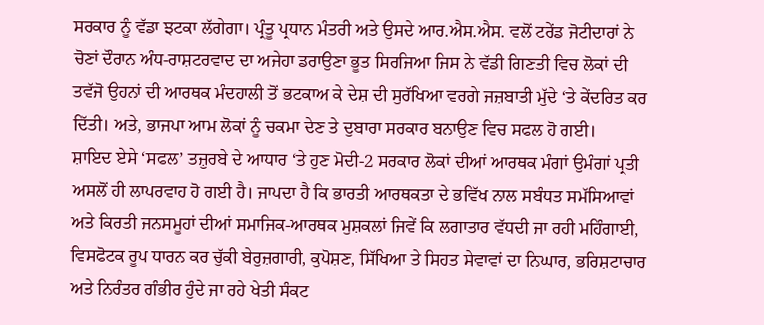ਸਰਕਾਰ ਨੂੰ ਵੱਡਾ ਝਟਕਾ ਲੱਗੇਗਾ। ਪ੍ਰੰਤੂ ਪ੍ਰਧਾਨ ਮੰਤਰੀ ਅਤੇ ਉਸਦੇ ਆਰ.ਐਸ.ਐਸ. ਵਲੋਂ ਟਰੇਂਡ ਜੋਟੀਦਾਰਾਂ ਨੇ ਚੋਣਾਂ ਦੌਰਾਨ ਅੰਧ-ਰਾਸ਼ਟਰਵਾਦ ਦਾ ਅਜੇਹਾ ਡਰਾਉਣਾ ਭੂਤ ਸਿਰਜਿਆ ਜਿਸ ਨੇ ਵੱਡੀ ਗਿਣਤੀ ਵਿਚ ਲੋਕਾਂ ਦੀ ਤਵੱਜੋ ਉਹਨਾਂ ਦੀ ਆਰਥਕ ਮੰਦਹਾਲੀ ਤੋਂ ਭਟਕਾਅ ਕੇ ਦੇਸ਼ ਦੀ ਸੁਰੱਖਿਆ ਵਰਗੇ ਜਜ਼ਬਾਤੀ ਮੁੱਦੇ ‘ਤੇ ਕੇਂਦਰਿਤ ਕਰ ਦਿੱਤੀ। ਅਤੇ, ਭਾਜਪਾ ਆਮ ਲੋਕਾਂ ਨੂੰ ਚਕਮਾ ਦੇਣ ਤੇ ਦੁਬਾਰਾ ਸਰਕਾਰ ਬਨਾਉਣ ਵਿਚ ਸਫਲ ਹੋ ਗਈ।
ਸ਼ਾਇਦ ਏਸੇ ‘ਸਫਲ’ ਤਜ਼ੁਰਬੇ ਦੇ ਆਧਾਰ ‘ਤੇ ਹੁਣ ਮੋਦੀ-2 ਸਰਕਾਰ ਲੋਕਾਂ ਦੀਆਂ ਆਰਥਕ ਮੰਗਾਂ ਉਮੰਗਾਂ ਪ੍ਰਤੀ ਅਸਲੋਂ ਹੀ ਲਾਪਰਵਾਹ ਹੋ ਗਈ ਹੈ। ਜਾਪਦਾ ਹੈ ਕਿ ਭਾਰਤੀ ਆਰਥਕਤਾ ਦੇ ਭਵਿੱਖ ਨਾਲ ਸਬੰਧਤ ਸਮੱਸਿਆਵਾਂ ਅਤੇ ਕਿਰਤੀ ਜਨਸਮੂਹਾਂ ਦੀਆਂ ਸਮਾਜਿਕ-ਆਰਥਕ ਮੁਸ਼ਕਲਾਂ ਜਿਵੇਂ ਕਿ ਲਗਾਤਾਰ ਵੱਧਦੀ ਜਾ ਰਹੀ ਮਹਿੰਗਾਈ, ਵਿਸਫੋਟਕ ਰੂਪ ਧਾਰਨ ਕਰ ਚੁੱਕੀ ਬੇਰੁਜ਼ਗਾਰੀ, ਕੁਪੋਸ਼ਣ, ਸਿੱਖਿਆ ਤੇ ਸਿਹਤ ਸੇਵਾਵਾਂ ਦਾ ਨਿਘਾਰ, ਭਰਿਸ਼ਟਾਚਾਰ ਅਤੇ ਨਿਰੰਤਰ ਗੰਭੀਰ ਹੁੰਦੇ ਜਾ ਰਹੇ ਖੇਤੀ ਸੰਕਟ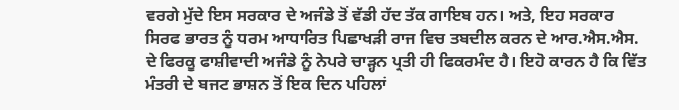ਵਰਗੇ ਮੁੱਦੇ ਇਸ ਸਰਕਾਰ ਦੇ ਅਜੰਡੇ ਤੋਂ ਵੱਡੀ ਹੱਦ ਤੱਕ ਗਾਇਬ ਹਨ। ਅਤੇ, ਇਹ ਸਰਕਾਰ ਸਿਰਫ ਭਾਰਤ ਨੂੰ ਧਰਮ ਆਧਾਰਿਤ ਪਿਛਾਖੜੀ ਰਾਜ ਵਿਚ ਤਬਦੀਲ ਕਰਨ ਦੇ ਆਰ.ਐਸ.ਐਸ. ਦੇ ਫਿਰਕੂ ਫਾਸ਼ੀਵਾਦੀ ਅਜੰਡੇ ਨੂੰ ਨੇਪਰੇ ਚਾੜ੍ਹਨ ਪ੍ਰਤੀ ਹੀ ਫਿਕਰਮੰਦ ਹੈ। ਇਹੋ ਕਾਰਨ ਹੈ ਕਿ ਵਿੱਤ ਮੰਤਰੀ ਦੇ ਬਜਟ ਭਾਸ਼ਨ ਤੋਂ ਇਕ ਦਿਨ ਪਹਿਲਾਂ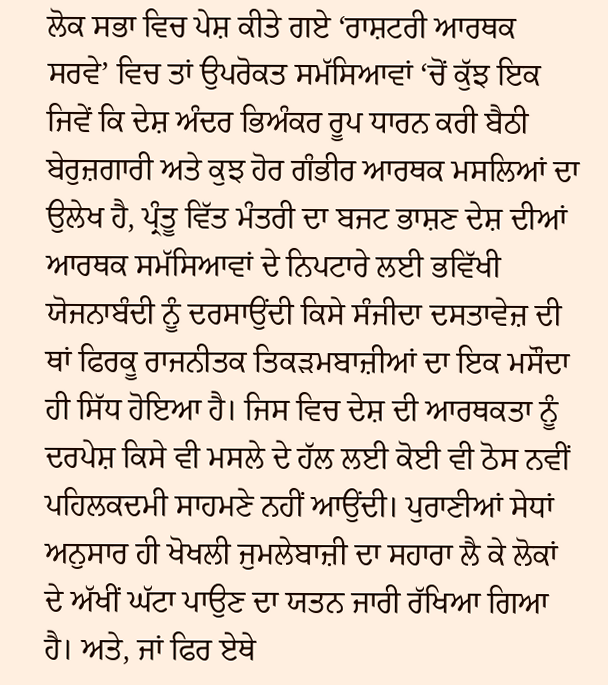ਲੋਕ ਸਭਾ ਵਿਚ ਪੇਸ਼ ਕੀਤੇ ਗਏ ‘ਰਾਸ਼ਟਰੀ ਆਰਥਕ ਸਰਵੇ’ ਵਿਚ ਤਾਂ ਉਪਰੋਕਤ ਸਮੱਸਿਆਵਾਂ ‘ਚੋਂ ਕੁੱਝ ਇਕ ਜਿਵੇਂ ਕਿ ਦੇਸ਼ ਅੰਦਰ ਭਿਅੰਕਰ ਰੂਪ ਧਾਰਨ ਕਰੀ ਬੈਠੀ ਬੇਰੁਜ਼ਗਾਰੀ ਅਤੇ ਕੁਝ ਹੋਰ ਗੰਭੀਰ ਆਰਥਕ ਮਸਲਿਆਂ ਦਾ ਉਲੇਖ ਹੈ, ਪ੍ਰੰਤੂ ਵਿੱਤ ਮੰਤਰੀ ਦਾ ਬਜਟ ਭਾਸ਼ਣ ਦੇਸ਼ ਦੀਆਂ ਆਰਥਕ ਸਮੱਸਿਆਵਾਂ ਦੇ ਨਿਪਟਾਰੇ ਲਈ ਭਵਿੱਖੀ ਯੋਜਨਾਬੰਦੀ ਨੂੰ ਦਰਸਾਉਂਦੀ ਕਿਸੇ ਸੰਜੀਦਾ ਦਸਤਾਵੇਜ਼ ਦੀ ਥਾਂ ਫਿਰਕੂ ਰਾਜਨੀਤਕ ਤਿਕੜਮਬਾਜ਼ੀਆਂ ਦਾ ਇਕ ਮਸੌਦਾ ਹੀ ਸਿੱਧ ਹੋਇਆ ਹੈ। ਜਿਸ ਵਿਚ ਦੇਸ਼ ਦੀ ਆਰਥਕਤਾ ਨੂੰ ਦਰਪੇਸ਼ ਕਿਸੇ ਵੀ ਮਸਲੇ ਦੇ ਹੱਲ ਲਈ ਕੋਈ ਵੀ ਠੋਸ ਨਵੀਂ ਪਹਿਲਕਦਮੀ ਸਾਹਮਣੇ ਨਹੀਂ ਆਉਂਦੀ। ਪੁਰਾਣੀਆਂ ਸੇਧਾਂ ਅਨੁਸਾਰ ਹੀ ਖੋਖਲੀ ਜੁਮਲੇਬਾਜ਼ੀ ਦਾ ਸਹਾਰਾ ਲੈ ਕੇ ਲੋਕਾਂ ਦੇ ਅੱਖੀਂ ਘੱਟਾ ਪਾਉਣ ਦਾ ਯਤਨ ਜਾਰੀ ਰੱਖਿਆ ਗਿਆ ਹੈ। ਅਤੇ, ਜਾਂ ਫਿਰ ਏਥੇ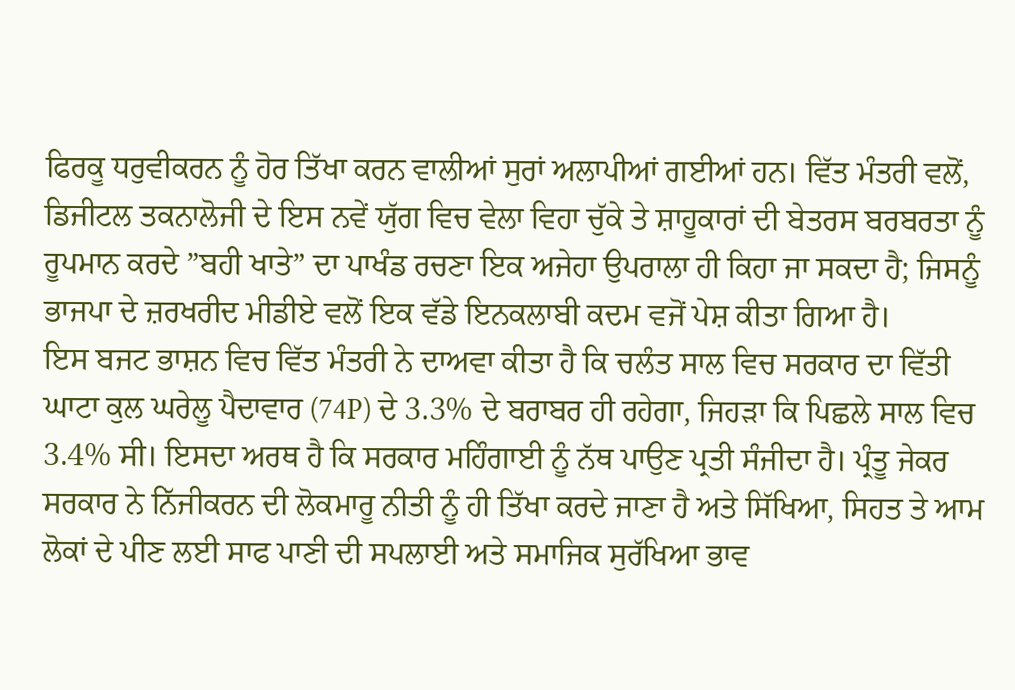ਫਿਰਕੂ ਧਰੁਵੀਕਰਨ ਨੂੰ ਹੋਰ ਤਿੱਖਾ ਕਰਨ ਵਾਲੀਆਂ ਸੁਰਾਂ ਅਲਾਪੀਆਂ ਗਈਆਂ ਹਨ। ਵਿੱਤ ਮੰਤਰੀ ਵਲੋਂ, ਡਿਜੀਟਲ ਤਕਨਾਲੋਜੀ ਦੇ ਇਸ ਨਵੇਂ ਯੁੱਗ ਵਿਚ ਵੇਲਾ ਵਿਹਾ ਚੁੱਕੇ ਤੇ ਸ਼ਾਹੂਕਾਰਾਂ ਦੀ ਬੇਤਰਸ ਬਰਬਰਤਾ ਨੂੰ ਰੂਪਮਾਨ ਕਰਦੇ ”ਬਹੀ ਖਾਤੇ” ਦਾ ਪਾਖੰਡ ਰਚਣਾ ਇਕ ਅਜੇਹਾ ਉਪਰਾਲਾ ਹੀ ਕਿਹਾ ਜਾ ਸਕਦਾ ਹੈ; ਜਿਸਨੂੰ ਭਾਜਪਾ ਦੇ ਜ਼ਰਖਰੀਦ ਮੀਡੀਏ ਵਲੋਂ ਇਕ ਵੱਡੇ ਇਨਕਲਾਬੀ ਕਦਮ ਵਜੋਂ ਪੇਸ਼ ਕੀਤਾ ਗਿਆ ਹੈ।
ਇਸ ਬਜਟ ਭਾਸ਼ਨ ਵਿਚ ਵਿੱਤ ਮੰਤਰੀ ਨੇ ਦਾਅਵਾ ਕੀਤਾ ਹੈ ਕਿ ਚਲੰਤ ਸਾਲ ਵਿਚ ਸਰਕਾਰ ਦਾ ਵਿੱਤੀ ਘਾਟਾ ਕੁਲ ਘਰੇਲੂ ਪੈਦਾਵਾਰ (74P) ਦੇ 3.3% ਦੇ ਬਰਾਬਰ ਹੀ ਰਹੇਗਾ, ਜਿਹੜਾ ਕਿ ਪਿਛਲੇ ਸਾਲ ਵਿਚ 3.4% ਸੀ। ਇਸਦਾ ਅਰਥ ਹੈ ਕਿ ਸਰਕਾਰ ਮਹਿੰਗਾਈ ਨੂੰ ਨੱਥ ਪਾਉਣ ਪ੍ਰਤੀ ਸੰਜੀਦਾ ਹੈ। ਪ੍ਰੰਤੂ ਜੇਕਰ ਸਰਕਾਰ ਨੇ ਨਿੱਜੀਕਰਨ ਦੀ ਲੋਕਮਾਰੂ ਨੀਤੀ ਨੂੰ ਹੀ ਤਿੱਖਾ ਕਰਦੇ ਜਾਣਾ ਹੈ ਅਤੇ ਸਿੱਖਿਆ, ਸਿਹਤ ਤੇ ਆਮ ਲੋਕਾਂ ਦੇ ਪੀਣ ਲਈ ਸਾਫ ਪਾਣੀ ਦੀ ਸਪਲਾਈ ਅਤੇ ਸਮਾਜਿਕ ਸੁਰੱਖਿਆ ਭਾਵ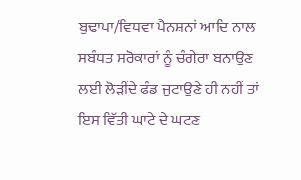ਬੁਢਾਪਾ/ਵਿਧਵਾ ਪੈਨਸ਼ਨਾਂ ਆਦਿ ਨਾਲ ਸਬੰਧਤ ਸਰੋਕਾਰਾਂ ਨੂੰ ਚੰਗੇਰਾ ਬਨਾਉਣ ਲਈ ਲੋੜੀਂਦੇ ਫੰਡ ਜੁਟਾਉਣੇ ਹੀ ਨਹੀਂ ਤਾਂ ਇਸ ਵਿੱਤੀ ਘਾਟੇ ਦੇ ਘਟਣ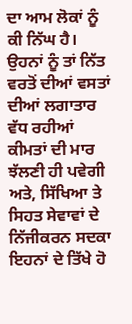ਦਾ ਆਮ ਲੋਕਾਂ ਨੂੰ ਕੀ ਨਿੱਘ ਹੈ। ਉਹਨਾਂ ਨੂੰ ਤਾਂ ਨਿੱਤ ਵਰਤੋਂ ਦੀਆਂ ਵਸਤਾਂ ਦੀਆਂ ਲਗਾਤਾਰ ਵੱਧ ਰਹੀਆਂ ਕੀਮਤਾਂ ਦੀ ਮਾਰ ਝੱਲਣੀ ਹੀ ਪਵੇਗੀ ਅਤੇ, ਸਿੱਖਿਆ ਤੇ ਸਿਹਤ ਸੇਵਾਵਾਂ ਦੇ ਨਿੱਜੀਕਰਨ ਸਦਕਾ ਇਹਨਾਂ ਦੇ ਤਿੱਖੇ ਹੋ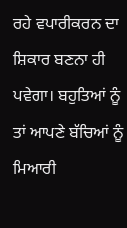ਰਹੇ ਵਪਾਰੀਕਰਨ ਦਾ ਸ਼ਿਕਾਰ ਬਣਨਾ ਹੀ ਪਵੇਗਾ। ਬਹੁਤਿਆਂ ਨੂੰ ਤਾਂ ਆਪਣੇ ਬੱਚਿਆਂ ਨੂੰ ਮਿਆਰੀ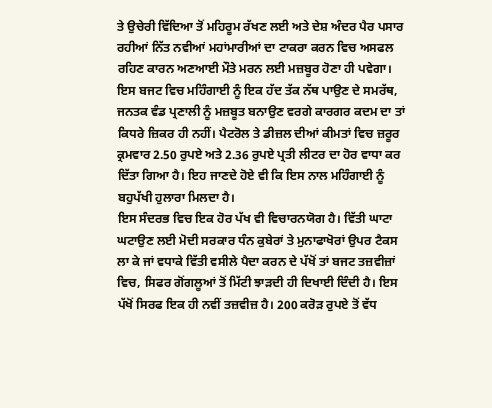ਤੇ ਉਚੇਰੀ ਵਿੱਦਿਆ ਤੋਂ ਮਹਿਰੂਮ ਰੱਖਣ ਲਈ ਅਤੇ ਦੇਸ਼ ਅੰਦਰ ਪੈਰ ਪਸਾਰ ਰਹੀਆਂ ਨਿੱਤ ਨਵੀਆਂ ਮਹਾਂਮਾਰੀਆਂ ਦਾ ਟਾਕਰਾ ਕਰਨ ਵਿਚ ਅਸਫਲ ਰਹਿਣ ਕਾਰਨ ਅਣਆਈ ਮੌਤੇ ਮਰਨ ਲਈ ਮਜ਼ਬੂਰ ਹੋਣਾ ਹੀ ਪਵੇਗਾ। ਇਸ ਬਜਟ ਵਿਚ ਮਹਿੰਗਾਈ ਨੂੰ ਇਕ ਹੱਦ ਤੱਕ ਨੱਥ ਪਾਉਣ ਦੇ ਸਮਰੱਥ, ਜਨਤਕ ਵੰਡ ਪ੍ਰਣਾਲੀ ਨੂੰ ਮਜ਼ਬੂਤ ਬਨਾਉਣ ਵਰਗੇ ਕਾਰਗਰ ਕਦਮ ਦਾ ਤਾਂ ਕਿਧਰੇ ਜ਼ਿਕਰ ਹੀ ਨਹੀਂ। ਪੈਟਰੋਲ ਤੇ ਡੀਜ਼ਲ ਦੀਆਂ ਕੀਮਤਾਂ ਵਿਚ ਜ਼ਰੂਰ ਕ੍ਰਮਵਾਰ 2.50 ਰੁਪਏ ਅਤੇ 2.36 ਰੁਪਏ ਪ੍ਰਤੀ ਲੀਟਰ ਦਾ ਹੋਰ ਵਾਧਾ ਕਰ ਦਿੱਤਾ ਗਿਆ ਹੈ। ਇਹ ਜਾਣਦੇ ਹੋਏ ਵੀ ਕਿ ਇਸ ਨਾਲ ਮਹਿੰਗਾਈ ਨੂੰ ਬਹੁਪੱਖੀ ਹੁਲਾਰਾ ਮਿਲਦਾ ਹੈ।
ਇਸ ਸੰਦਰਭ ਵਿਚ ਇਕ ਹੋਰ ਪੱਖ ਵੀ ਵਿਚਾਰਨਯੋਗ ਹੈ। ਵਿੱਤੀ ਘਾਟਾ ਘਟਾਉਣ ਲਈ ਮੋਦੀ ਸਰਕਾਰ ਧੰਨ ਕੁਬੇਰਾਂ ਤੇ ਮੁਨਾਫਾਖੋਰਾਂ ਉਪਰ ਟੈਕਸ ਲਾ ਕੇ ਜਾਂ ਵਧਾਕੇ ਵਿੱਤੀ ਵਸੀਲੇ ਪੈਦਾ ਕਰਨ ਦੇ ਪੱਖੋਂ ਤਾਂ ਬਜਟ ਤਜ਼ਵੀਜ਼ਾਂ ਵਿਚ, ਸਿਫਰ ਗੋਂਗਲੂਆਂ ਤੋਂ ਮਿੱਟੀ ਝਾੜਦੀ ਹੀ ਦਿਖਾਈ ਦਿੰਦੀ ਹੈ। ਇਸ ਪੱਖੋਂ ਸਿਰਫ ਇਕ ਹੀ ਨਵੀਂ ਤਜ਼ਵੀਜ਼ ਹੈ। 200 ਕਰੋੜ ਰੁਪਏ ਤੋਂ ਵੱਧ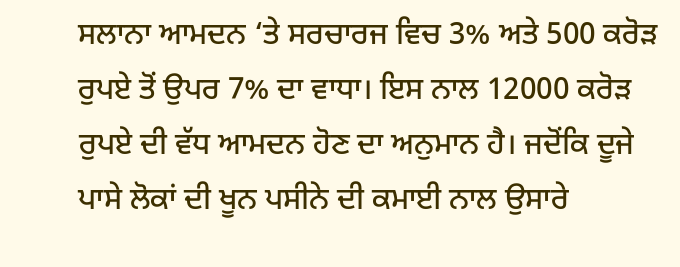ਸਲਾਨਾ ਆਮਦਨ ‘ਤੇ ਸਰਚਾਰਜ ਵਿਚ 3% ਅਤੇ 500 ਕਰੋੜ ਰੁਪਏ ਤੋਂ ਉਪਰ 7% ਦਾ ਵਾਧਾ। ਇਸ ਨਾਲ 12000 ਕਰੋੜ ਰੁਪਏ ਦੀ ਵੱਧ ਆਮਦਨ ਹੋਣ ਦਾ ਅਨੁਮਾਨ ਹੈ। ਜਦੋਂਕਿ ਦੂਜੇ ਪਾਸੇ ਲੋਕਾਂ ਦੀ ਖੂਨ ਪਸੀਨੇ ਦੀ ਕਮਾਈ ਨਾਲ ਉਸਾਰੇ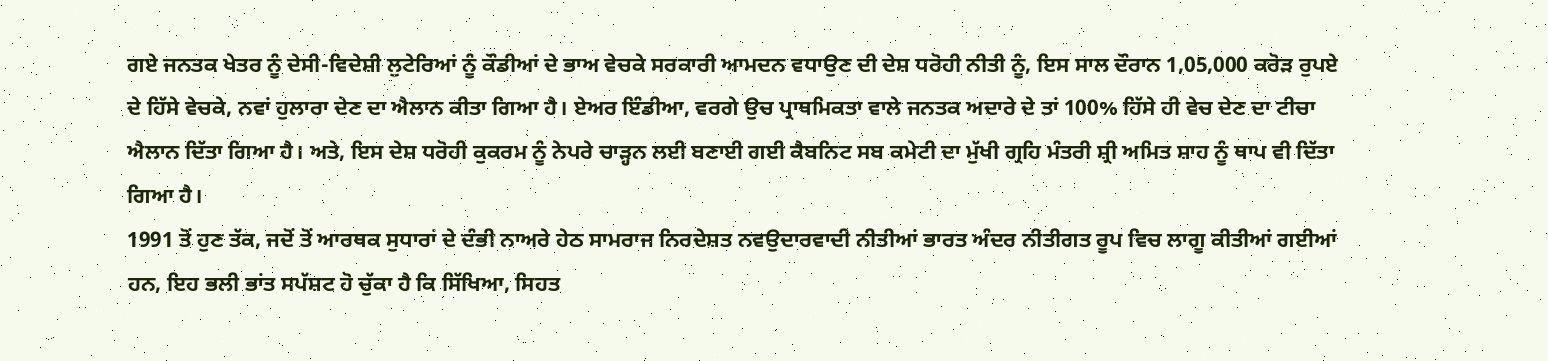ਗਏ ਜਨਤਕ ਖੇਤਰ ਨੂੰ ਦੇਸੀ-ਵਿਦੇਸ਼ੀ ਲੁਟੇਰਿਆਂ ਨੂੰ ਕੌਡੀਆਂ ਦੇ ਭਾਅ ਵੇਚਕੇ ਸਰਕਾਰੀ ਆਮਦਨ ਵਧਾਉਣ ਦੀ ਦੇਸ਼ ਧਰੋਹੀ ਨੀਤੀ ਨੂੰ, ਇਸ ਸਾਲ ਦੌਰਾਨ 1,05,000 ਕਰੋੜ ਰੁਪਏ ਦੇ ਹਿੱਸੇ ਵੇਚਕੇ, ਨਵਾਂ ਹੁਲਾਰਾ ਦੇਣ ਦਾ ਐਲਾਨ ਕੀਤਾ ਗਿਆ ਹੈ। ਏਅਰ ਇੰਡੀਆ, ਵਰਗੇ ਉਚ ਪ੍ਰਾਥਮਿਕਤਾ ਵਾਲੇ ਜਨਤਕ ਅਦਾਰੇ ਦੇ ਤਾਂ 100% ਹਿੱਸੇ ਹੀ ਵੇਚ ਦੇਣ ਦਾ ਟੀਚਾ ਐਲਾਨ ਦਿੱਤਾ ਗਿਆ ਹੈ। ਅਤੇ, ਇਸ ਦੇਸ਼ ਧਰੋਹੀ ਕੁਕਰਮ ਨੂੰ ਨੇਪਰੇ ਚਾੜ੍ਹਨ ਲਈ ਬਣਾਈ ਗਈ ਕੈਬਨਿਟ ਸਬ ਕਮੇਟੀ ਦਾ ਮੁੱਖੀ ਗ੍ਰਹਿ ਮੰਤਰੀ ਸ਼੍ਰੀ ਅਮਿਤ ਸ਼ਾਹ ਨੂੰ ਥਾਪ ਵੀ ਦਿੱਤਾ ਗਿਆ ਹੈ।
1991 ਤੋਂ ਹੁਣ ਤੱਕ, ਜਦੋਂ ਤੋਂ ਆਰਥਕ ਸੁਧਾਰਾਂ ਦੇ ਦੰਭੀ ਨਾਅਰੇ ਹੇਠ ਸਾਮਰਾਜ ਨਿਰਦੇਸ਼ਤ ਨਵਉਦਾਰਵਾਦੀ ਨੀਤੀਆਂ ਭਾਰਤ ਅੰਦਰ ਨੀਤੀਗਤ ਰੂਪ ਵਿਚ ਲਾਗੂ ਕੀਤੀਆਂ ਗਈਆਂ ਹਨ, ਇਹ ਭਲੀ ਭਾਂਤ ਸਪੱਸ਼ਟ ਹੋ ਚੁੱਕਾ ਹੈ ਕਿ ਸਿੱਖਿਆ, ਸਿਹਤ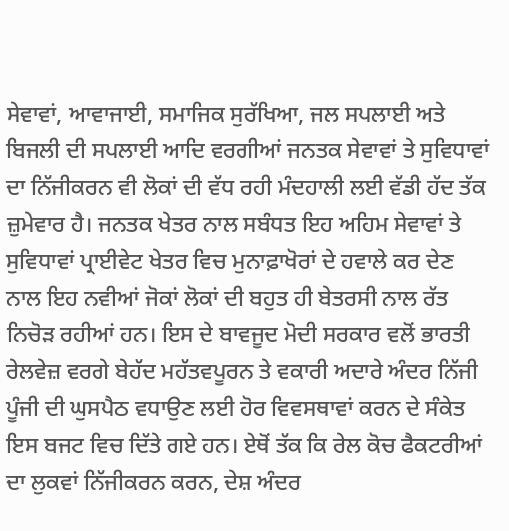ਸੇਵਾਵਾਂ, ਆਵਾਜਾਈ, ਸਮਾਜਿਕ ਸੁਰੱਖਿਆ, ਜਲ ਸਪਲਾਈ ਅਤੇ ਬਿਜਲੀ ਦੀ ਸਪਲਾਈ ਆਦਿ ਵਰਗੀਆਂ ਜਨਤਕ ਸੇਵਾਵਾਂ ਤੇ ਸੁਵਿਧਾਵਾਂ ਦਾ ਨਿੱਜੀਕਰਨ ਵੀ ਲੋਕਾਂ ਦੀ ਵੱਧ ਰਹੀ ਮੰਦਹਾਲੀ ਲਈ ਵੱਡੀ ਹੱਦ ਤੱਕ ਜ਼ੁਮੇਵਾਰ ਹੈ। ਜਨਤਕ ਖੇਤਰ ਨਾਲ ਸਬੰਧਤ ਇਹ ਅਹਿਮ ਸੇਵਾਵਾਂ ਤੇ ਸੁਵਿਧਾਵਾਂ ਪ੍ਰਾਈਵੇਟ ਖੇਤਰ ਵਿਚ ਮੁਨਾਫ਼ਾਖੋਰਾਂ ਦੇ ਹਵਾਲੇ ਕਰ ਦੇਣ ਨਾਲ ਇਹ ਨਵੀਆਂ ਜੋਕਾਂ ਲੋਕਾਂ ਦੀ ਬਹੁਤ ਹੀ ਬੇਤਰਸੀ ਨਾਲ ਰੱਤ ਨਿਚੋੜ ਰਹੀਆਂ ਹਨ। ਇਸ ਦੇ ਬਾਵਜੂਦ ਮੋਦੀ ਸਰਕਾਰ ਵਲੋਂ ਭਾਰਤੀ ਰੇਲਵੇਜ਼ ਵਰਗੇ ਬੇਹੱਦ ਮਹੱਤਵਪੂਰਨ ਤੇ ਵਕਾਰੀ ਅਦਾਰੇ ਅੰਦਰ ਨਿੱਜੀ ਪੂੰਜੀ ਦੀ ਘੁਸਪੈਠ ਵਧਾਉਣ ਲਈ ਹੋਰ ਵਿਵਸਥਾਵਾਂ ਕਰਨ ਦੇ ਸੰਕੇਤ ਇਸ ਬਜਟ ਵਿਚ ਦਿੱਤੇ ਗਏ ਹਨ। ਏਥੋਂ ਤੱਕ ਕਿ ਰੇਲ ਕੋਚ ਫੈਕਟਰੀਆਂ ਦਾ ਲੁਕਵਾਂ ਨਿੱਜੀਕਰਨ ਕਰਨ, ਦੇਸ਼ ਅੰਦਰ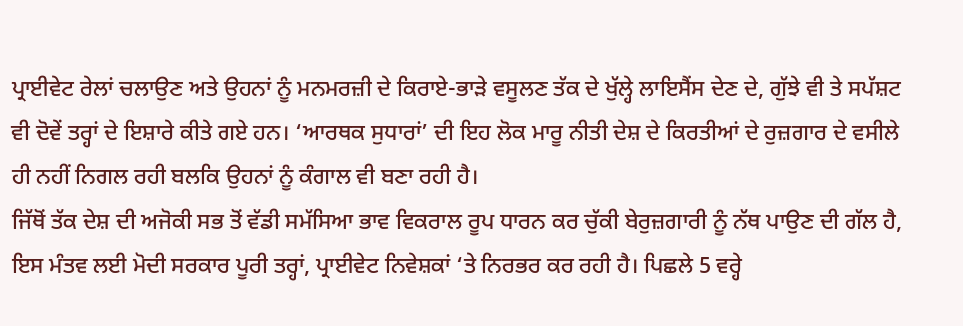ਪ੍ਰਾਈਵੇਟ ਰੇਲਾਂ ਚਲਾਉਣ ਅਤੇ ਉਹਨਾਂ ਨੂੰ ਮਨਮਰਜ਼ੀ ਦੇ ਕਿਰਾਏ-ਭਾੜੇ ਵਸੂਲਣ ਤੱਕ ਦੇ ਖੁੱਲ੍ਹੇ ਲਾਇਸੈਂਸ ਦੇਣ ਦੇ, ਗੁੱਝੇ ਵੀ ਤੇ ਸਪੱਸ਼ਟ ਵੀ ਦੋਵੇਂ ਤਰ੍ਹਾਂ ਦੇ ਇਸ਼ਾਰੇ ਕੀਤੇ ਗਏ ਹਨ। ‘ਆਰਥਕ ਸੁਧਾਰਾਂ’ ਦੀ ਇਹ ਲੋਕ ਮਾਰੂ ਨੀਤੀ ਦੇਸ਼ ਦੇ ਕਿਰਤੀਆਂ ਦੇ ਰੁਜ਼ਗਾਰ ਦੇ ਵਸੀਲੇ ਹੀ ਨਹੀਂ ਨਿਗਲ ਰਹੀ ਬਲਕਿ ਉਹਨਾਂ ਨੂੰ ਕੰਗਾਲ ਵੀ ਬਣਾ ਰਹੀ ਹੈ।
ਜਿੱਥੋਂ ਤੱਕ ਦੇਸ਼ ਦੀ ਅਜੋਕੀ ਸਭ ਤੋਂ ਵੱਡੀ ਸਮੱਸਿਆ ਭਾਵ ਵਿਕਰਾਲ ਰੂਪ ਧਾਰਨ ਕਰ ਚੁੱਕੀ ਬੇਰੁਜ਼ਗਾਰੀ ਨੂੰ ਨੱਥ ਪਾਉਣ ਦੀ ਗੱਲ ਹੈ, ਇਸ ਮੰਤਵ ਲਈ ਮੋਦੀ ਸਰਕਾਰ ਪੂਰੀ ਤਰ੍ਹਾਂ, ਪ੍ਰਾਈਵੇਟ ਨਿਵੇਸ਼ਕਾਂ ‘ਤੇ ਨਿਰਭਰ ਕਰ ਰਹੀ ਹੈ। ਪਿਛਲੇ 5 ਵਰ੍ਹੇ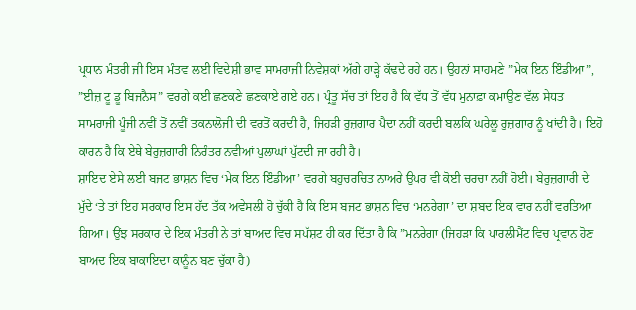ਪ੍ਰਧਾਨ ਮੰਤਰੀ ਜੀ ਇਸ ਮੰਤਵ ਲਈ ਵਿਦੇਸ਼ੀ ਭਾਵ ਸਾਮਰਾਜੀ ਨਿਵੇਸ਼ਕਾਂ ਅੱਗੇ ਹਾੜ੍ਹੇ ਕੱਢਦੇ ਰਹੇ ਹਨ। ਉਹਨਾਂ ਸਾਹਮਣੇ ”ਮੇਕ ਇਨ ਇੰਡੀਆ”, ”ਈਜ਼ ਟੂ ਡੂ ਬਿਜਨੈਸ” ਵਰਗੇ ਕਈ ਛਣਕਣੇ ਛਣਕਾਏ ਗਏ ਹਨ। ਪ੍ਰੰਤੂ ਸੱਚ ਤਾਂ ਇਹ ਹੈ ਕਿ ਵੱਧ ਤੋਂ ਵੱਧ ਮੁਨਾਫ਼ਾ ਕਮਾਉਣ ਵੱਲ ਸੇਧਤ ਸਾਮਰਾਜੀ ਪੂੰਜੀ ਨਵੀਂ ਤੋਂ ਨਵੀਂ ਤਕਨਾਲੋਜੀ ਦੀ ਵਰਤੋਂ ਕਰਦੀ ਹੈ, ਜਿਹੜੀ ਰੁਜ਼ਗਾਰ ਪੈਦਾ ਨਹੀਂ ਕਰਦੀ ਬਲਕਿ ਘਰੇਲੂ ਰੁਜ਼ਗਾਰ ਨੂੰ ਖਾਂਦੀ ਹੈ। ਇਹੋ ਕਾਰਨ ਹੈ ਕਿ ਏਥੇ ਬੇਰੁਜ਼ਗਾਰੀ ਨਿਰੰਤਰ ਨਵੀਆਂ ਪੁਲਾਘਾਂ ਪੁੱਟਦੀ ਜਾ ਰਹੀ ਹੈ।
ਸ਼ਾਇਦ ਏਸੇ ਲਈ ਬਜਟ ਭਾਸ਼ਨ ਵਿਚ ‘ਮੇਕ ਇਨ ਇੰਡੀਆ’ ਵਰਗੇ ਬਹੁਚਰਚਿਤ ਨਾਅਰੇ ਉਪਰ ਵੀ ਕੋਈ ਚਰਚਾ ਨਹੀਂ ਹੋਈ। ਬੇਰੁਜ਼ਗਾਰੀ ਦੇ ਮੁੱਦੇ ‘ਤੇ ਤਾਂ ਇਹ ਸਰਕਾਰ ਇਸ ਹੱਦ ਤੱਕ ਅਵੇਸਲੀ ਹੋ ਚੁੱਕੀ ਹੈ ਕਿ ਇਸ ਬਜਟ ਭਾਸ਼ਨ ਵਿਚ ‘ਮਨਰੇਗਾ’ ਦਾ ਸ਼ਬਦ ਇਕ ਵਾਰ ਨਹੀਂ ਵਰਤਿਆ ਗਿਆ। ਉਂਝ ਸਰਕਾਰ ਦੇ ਇਕ ਮੰਤਰੀ ਨੇ ਤਾਂ ਬਾਅਦ ਵਿਚ ਸਪੱਸ਼ਟ ਹੀ ਕਰ ਦਿੱਤਾ ਹੈ ਕਿ ”ਮਨਰੇਗਾ (ਜਿਹੜਾ ਕਿ ਪਾਰਲੀਮੈਂਟ ਵਿਚ ਪ੍ਰਵਾਨ ਹੋਣ ਬਾਅਦ ਇਕ ਬਾਕਾਇਦਾ ਕਾਨੂੰਨ ਬਣ ਚੁੱਕਾ ਹੈ)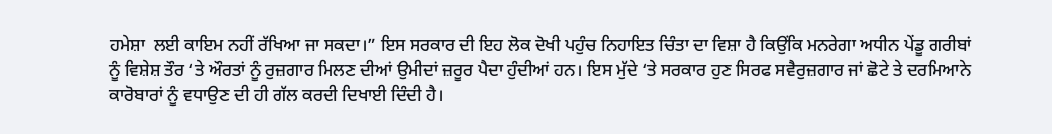ਹਮੇਸ਼ਾ  ਲਈ ਕਾਇਮ ਨਹੀਂ ਰੱਖਿਆ ਜਾ ਸਕਦਾ।” ਇਸ ਸਰਕਾਰ ਦੀ ਇਹ ਲੋਕ ਦੋਖੀ ਪਹੁੰਚ ਨਿਹਾਇਤ ਚਿੰਤਾ ਦਾ ਵਿਸ਼ਾ ਹੈ ਕਿਉਂਕਿ ਮਨਰੇਗਾ ਅਧੀਨ ਪੇਂਡੂ ਗਰੀਬਾਂ ਨੂੰ ਵਿਸ਼ੇਸ਼ ਤੌਰ ‘ਤੇ ਔਰਤਾਂ ਨੂੰ ਰੁਜ਼ਗਾਰ ਮਿਲਣ ਦੀਆਂ ਉਮੀਦਾਂ ਜ਼ਰੂਰ ਪੈਦਾ ਹੁੰਦੀਆਂ ਹਨ। ਇਸ ਮੁੱਦੇ ‘ਤੇ ਸਰਕਾਰ ਹੁਣ ਸਿਰਫ ਸਵੈਰੁਜ਼ਗਾਰ ਜਾਂ ਛੋਟੇ ਤੇ ਦਰਮਿਆਨੇ ਕਾਰੋਬਾਰਾਂ ਨੂੰ ਵਧਾਉਣ ਦੀ ਹੀ ਗੱਲ ਕਰਦੀ ਦਿਖਾਈ ਦਿੰਦੀ ਹੈ।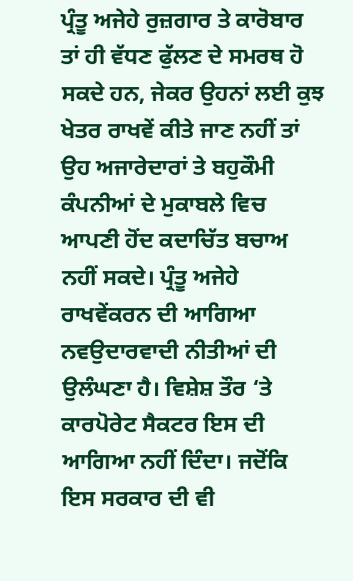ਪ੍ਰੰਤੂ ਅਜੇਹੇ ਰੁਜ਼ਗਾਰ ਤੇ ਕਾਰੋਬਾਰ ਤਾਂ ਹੀ ਵੱਧਣ ਫੁੱਲਣ ਦੇ ਸਮਰਥ ਹੋ ਸਕਦੇ ਹਨ, ਜੇਕਰ ਉਹਨਾਂ ਲਈ ਕੁਝ ਖੇਤਰ ਰਾਖਵੇਂ ਕੀਤੇ ਜਾਣ ਨਹੀਂ ਤਾਂ ਉਹ ਅਜਾਰੇਦਾਰਾਂ ਤੇ ਬਹੁਕੌਮੀ ਕੰਪਨੀਆਂ ਦੇ ਮੁਕਾਬਲੇ ਵਿਚ ਆਪਣੀ ਹੋਂਦ ਕਦਾਚਿੱਤ ਬਚਾਅ ਨਹੀਂ ਸਕਦੇ। ਪ੍ਰੰਤੂ ਅਜੇਹੇ ਰਾਖਵੇਂਕਰਨ ਦੀ ਆਗਿਆ ਨਵਉਦਾਰਵਾਦੀ ਨੀਤੀਆਂ ਦੀ ਉਲੰਘਣਾ ਹੈ। ਵਿਸ਼ੇਸ਼ ਤੌਰ ‘ਤੇ ਕਾਰਪੋਰੇਟ ਸੈਕਟਰ ਇਸ ਦੀ ਆਗਿਆ ਨਹੀਂ ਦਿੰਦਾ। ਜਦੋਂਕਿ ਇਸ ਸਰਕਾਰ ਦੀ ਵੀ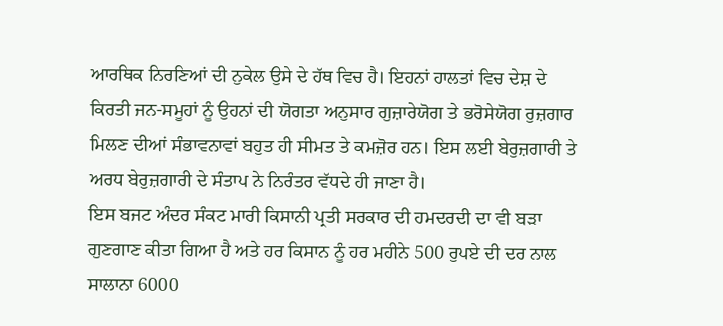ਆਰਥਿਕ ਨਿਰਣਿਆਂ ਦੀ ਨੁਕੇਲ ਉਸੇ ਦੇ ਹੱਥ ਵਿਚ ਹੈ। ਇਹਨਾਂ ਹਾਲਤਾਂ ਵਿਚ ਦੇਸ਼ ਦੇ ਕਿਰਤੀ ਜਨ-ਸਮੂਹਾਂ ਨੂੰ ਉਹਨਾਂ ਦੀ ਯੋਗਤਾ ਅਨੁਸਾਰ ਗੁਜ਼ਾਰੇਯੋਗ ਤੇ ਭਰੋਸੇਯੋਗ ਰੁਜ਼ਗਾਰ ਮਿਲਣ ਦੀਆਂ ਸੰਭਾਵਨਾਵਾਂ ਬਹੁਤ ਹੀ ਸੀਮਤ ਤੇ ਕਮਜ਼ੋਰ ਹਨ। ਇਸ ਲਈ ਬੇਰੁਜ਼ਗਾਰੀ ਤੇ ਅਰਧ ਬੇਰੁਜ਼ਗਾਰੀ ਦੇ ਸੰਤਾਪ ਨੇ ਨਿਰੰਤਰ ਵੱਧਦੇ ਹੀ ਜਾਣਾ ਹੈ।
ਇਸ ਬਜਟ ਅੰਦਰ ਸੰਕਟ ਮਾਰੀ ਕਿਸਾਨੀ ਪ੍ਰਤੀ ਸਰਕਾਰ ਦੀ ਹਮਦਰਦੀ ਦਾ ਵੀ ਬੜਾ ਗੁਣਗਾਣ ਕੀਤਾ ਗਿਆ ਹੈ ਅਤੇ ਹਰ ਕਿਸਾਨ ਨੂੰ ਹਰ ਮਹੀਨੇ 500 ਰੁਪਏ ਦੀ ਦਰ ਨਾਲ ਸਾਲਾਨਾ 6000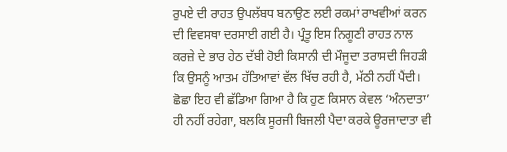ਰੁਪਏ ਦੀ ਰਾਹਤ ਉਪਲੱਬਧ ਬਨਾਉਣ ਲਈ ਰਕਮਾਂ ਰਾਖਵੀਆਂ ਕਰਨ ਦੀ ਵਿਵਸਥਾ ਦਰਸਾਈ ਗਈ ਹੈ। ਪ੍ਰੰਤੂ ਇਸ ਨਿਗੂਣੀ ਰਾਹਤ ਨਾਲ ਕਰਜ਼ੇ ਦੇ ਭਾਰ ਹੇਠ ਦੱਬੀ ਹੋਈ ਕਿਸਾਨੀ ਦੀ ਮੌਜੂਦਾ ਤਰਾਸਦੀ ਜਿਹੜੀ ਕਿ ਉਸਨੂੰ ਆਤਮ ਹੱਤਿਆਵਾਂ ਵੱਲ ਖਿੱਚ ਰਹੀ ਹੈ, ਮੱਠੀ ਨਹੀਂ ਪੈਂਦੀ। ਛੋਛਾ ਇਹ ਵੀ ਛੱਡਿਆ ਗਿਆ ਹੈ ਕਿ ਹੁਣ ਕਿਸਾਨ ਕੇਵਲ ‘ਅੰਨਦਾਤਾ’ ਹੀ ਨਹੀਂ ਰਹੇਗਾ, ਬਲਕਿ ਸੂਰਜੀ ਬਿਜਲੀ ਪੈਦਾ ਕਰਕੇ ਊਰਜਾਦਾਤਾ ਵੀ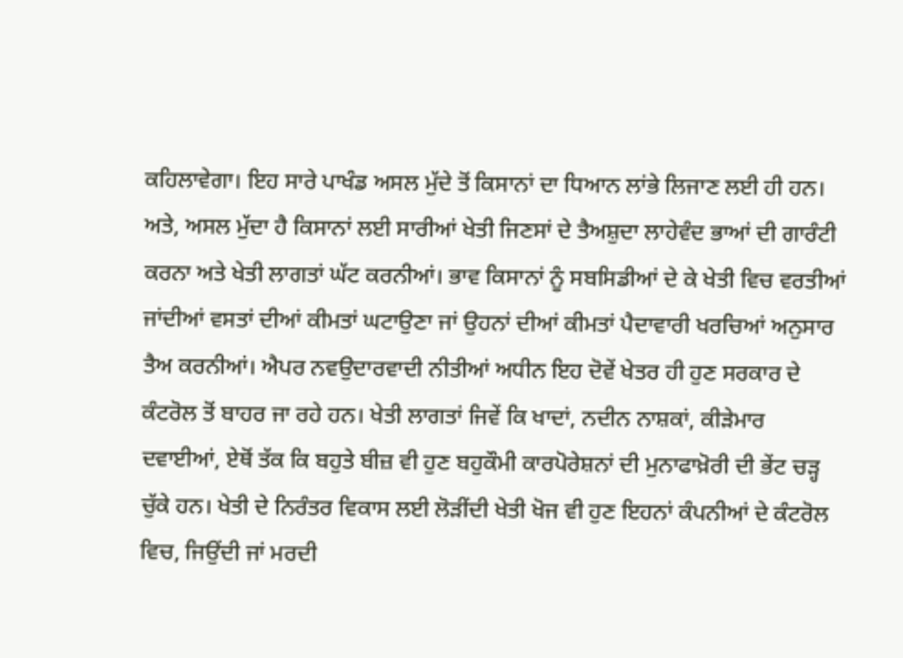ਕਹਿਲਾਵੇਗਾ। ਇਹ ਸਾਰੇ ਪਾਖੰਡ ਅਸਲ ਮੁੱਦੇ ਤੋਂ ਕਿਸਾਨਾਂ ਦਾ ਧਿਆਨ ਲਾਂਭੇ ਲਿਜਾਣ ਲਈ ਹੀ ਹਨ। ਅਤੇ, ਅਸਲ ਮੁੱਦਾ ਹੈ ਕਿਸਾਨਾਂ ਲਈ ਸਾਰੀਆਂ ਖੇਤੀ ਜਿਣਸਾਂ ਦੇ ਤੈਅਸ਼ੁਦਾ ਲਾਹੇਵੰਦ ਭਾਆਂ ਦੀ ਗਾਰੰਟੀ ਕਰਨਾ ਅਤੇ ਖੇਤੀ ਲਾਗਤਾਂ ਘੱਟ ਕਰਨੀਆਂ। ਭਾਵ ਕਿਸਾਨਾਂ ਨੂੰ ਸਬਸਿਡੀਆਂ ਦੇ ਕੇ ਖੇਤੀ ਵਿਚ ਵਰਤੀਆਂ ਜਾਂਦੀਆਂ ਵਸਤਾਂ ਦੀਆਂ ਕੀਮਤਾਂ ਘਟਾਉਣਾ ਜਾਂ ਉਹਨਾਂ ਦੀਆਂ ਕੀਮਤਾਂ ਪੈਦਾਵਾਰੀ ਖਰਚਿਆਂ ਅਨੁਸਾਰ ਤੈਅ ਕਰਨੀਆਂ। ਐਪਰ ਨਵਉਦਾਰਵਾਦੀ ਨੀਤੀਆਂ ਅਧੀਨ ਇਹ ਦੋਵੇਂ ਖੇਤਰ ਹੀ ਹੁਣ ਸਰਕਾਰ ਦੇ ਕੰਟਰੋਲ ਤੋਂ ਬਾਹਰ ਜਾ ਰਹੇ ਹਨ। ਖੇਤੀ ਲਾਗਤਾਂ ਜਿਵੇਂ ਕਿ ਖਾਦਾਂ, ਨਦੀਨ ਨਾਸ਼ਕਾਂ, ਕੀੜੇਮਾਰ ਦਵਾਈਆਂ, ਏਥੋਂ ਤੱਕ ਕਿ ਬਹੁਤੇ ਬੀਜ਼ ਵੀ ਹੁਣ ਬਹੁਕੌਮੀ ਕਾਰਪੋਰੇਸ਼ਨਾਂ ਦੀ ਮੁਨਾਫਾਖ਼ੋਰੀ ਦੀ ਭੇਂਟ ਚੜ੍ਹ ਚੁੱਕੇ ਹਨ। ਖੇਤੀ ਦੇ ਨਿਰੰਤਰ ਵਿਕਾਸ ਲਈ ਲੋੜੀਂਦੀ ਖੇਤੀ ਖੋਜ ਵੀ ਹੁਣ ਇਹਨਾਂ ਕੰਪਨੀਆਂ ਦੇ ਕੰਟਰੋਲ ਵਿਚ, ਜਿਉਂਦੀ ਜਾਂ ਮਰਦੀ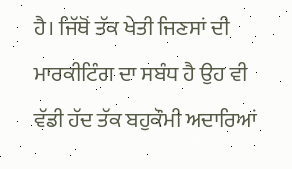ਹੈ। ਜਿੱਥੋਂ ਤੱਕ ਖੇਤੀ ਜਿਣਸਾਂ ਦੀ ਮਾਰਕੀਟਿੰਗ ਦਾ ਸਬੰਧ ਹੈ ਉਹ ਵੀ ਵੱਡੀ ਹੱਦ ਤੱਕ ਬਹੁਕੌਮੀ ਅਦਾਰਿਆਂ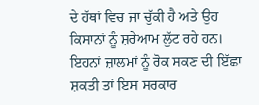ਦੇ ਹੱਥਾਂ ਵਿਚ ਜਾ ਚੁੱਕੀ ਹੈ ਅਤੇ ਉਹ ਕਿਸਾਨਾਂ ਨੂੰ ਸ਼ਰੇਆਮ ਲੁੱਟ ਰਹੇ ਹਨ। ਇਹਨਾਂ ਜ਼ਾਲਮਾਂ ਨੂੰ ਰੋਕ ਸਕਣ ਦੀ ਇੱਛਾ ਸ਼ਕਤੀ ਤਾਂ ਇਸ ਸਰਕਾਰ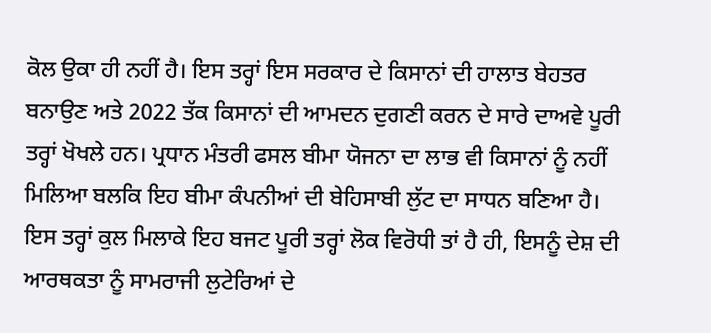ਕੋਲ ਉਕਾ ਹੀ ਨਹੀਂ ਹੈ। ਇਸ ਤਰ੍ਹਾਂ ਇਸ ਸਰਕਾਰ ਦੇ ਕਿਸਾਨਾਂ ਦੀ ਹਾਲਾਤ ਬੇਹਤਰ ਬਨਾਉਣ ਅਤੇ 2022 ਤੱਕ ਕਿਸਾਨਾਂ ਦੀ ਆਮਦਨ ਦੁਗਣੀ ਕਰਨ ਦੇ ਸਾਰੇ ਦਾਅਵੇ ਪੂਰੀ ਤਰ੍ਹਾਂ ਖੋਖਲੇ ਹਨ। ਪ੍ਰਧਾਨ ਮੰਤਰੀ ਫਸਲ ਬੀਮਾ ਯੋਜਨਾ ਦਾ ਲਾਭ ਵੀ ਕਿਸਾਨਾਂ ਨੂੰ ਨਹੀਂ ਮਿਲਿਆ ਬਲਕਿ ਇਹ ਬੀਮਾ ਕੰਪਨੀਆਂ ਦੀ ਬੇਹਿਸਾਬੀ ਲੁੱਟ ਦਾ ਸਾਧਨ ਬਣਿਆ ਹੈ।
ਇਸ ਤਰ੍ਹਾਂ ਕੁਲ ਮਿਲਾਕੇ ਇਹ ਬਜਟ ਪੂਰੀ ਤਰ੍ਹਾਂ ਲੋਕ ਵਿਰੋਧੀ ਤਾਂ ਹੈ ਹੀ, ਇਸਨੂੰ ਦੇਸ਼ ਦੀ ਆਰਥਕਤਾ ਨੂੰ ਸਾਮਰਾਜੀ ਲੁਟੇਰਿਆਂ ਦੇ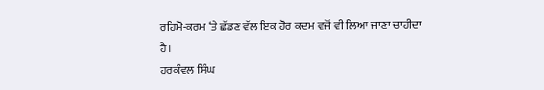ਰਹਿਮੋ-ਕਰਮ ‘ਤੇ ਛੱਡਣ ਵੱਲ ਇਕ ਹੋਰ ਕਦਮ ਵਜੋਂ ਵੀ ਲਿਆ ਜਾਣਾ ਚਾਹੀਦਾ ਹੈ।
ਹਰਕੰਵਲ ਸਿੰਘ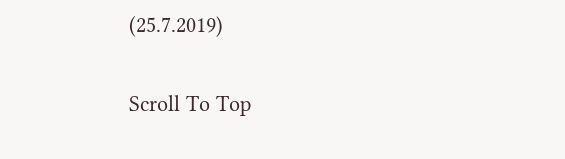(25.7.2019)

Scroll To Top